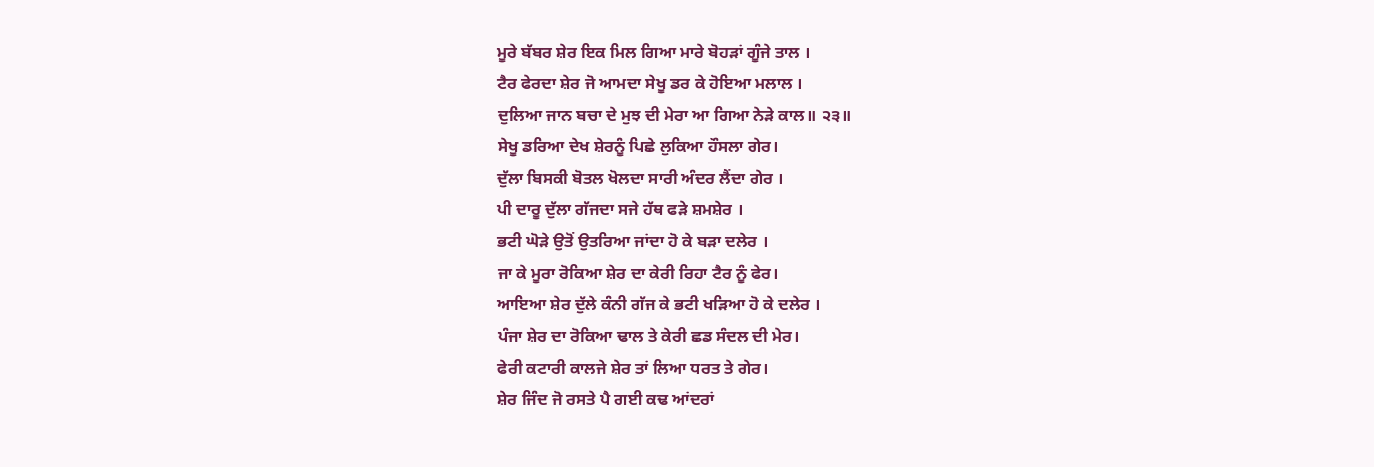ਮੂਰੇ ਬੱਬਰ ਸ਼ੇਰ ਇਕ ਮਿਲ ਗਿਆ ਮਾਰੇ ਬੋਹੜਾਂ ਗੂੰਜੇ ਤਾਲ ।
ਟੈਰ ਫੇਰਦਾ ਸ਼ੇਰ ਜੋ ਆਮਦਾ ਸੇਖੂ ਡਰ ਕੇ ਹੋਇਆ ਮਲਾਲ ।
ਦੁਲਿਆ ਜਾਨ ਬਚਾ ਦੇ ਮੁਝ ਦੀ ਮੇਰਾ ਆ ਗਿਆ ਨੇੜੇ ਕਾਲ॥ ੨੩॥
ਸੇਖੂ ਡਰਿਆ ਦੇਖ ਸ਼ੇਰਨੂੰ ਪਿਛੇ ਲੁਕਿਆ ਹੌਸਲਾ ਗੇਰ।
ਦੁੱਲਾ ਬਿਸਕੀ ਬੋਤਲ ਖੋਲਦਾ ਸਾਰੀ ਅੰਦਰ ਲੈਂਦਾ ਗੇਰ ।
ਪੀ ਦਾਰੂ ਦੁੱਲਾ ਗੱਜਦਾ ਸਜੇ ਹੱਥ ਫੜੇ ਸ਼ਮਸ਼ੇਰ ।
ਭਟੀ ਘੋੜੇ ਉਤੋਂ ਉਤਰਿਆ ਜਾਂਦਾ ਹੋ ਕੇ ਬੜਾ ਦਲੇਰ ।
ਜਾ ਕੇ ਮੂਰਾ ਰੋਕਿਆ ਸ਼ੇਰ ਦਾ ਕੇਰੀ ਰਿਹਾ ਟੈਰ ਨੂੰ ਫੇਰ।
ਆਇਆ ਸ਼ੇਰ ਦੁੱਲੇ ਕੰਨੀ ਗੱਜ ਕੇ ਭਟੀ ਖੜਿਆ ਹੋ ਕੇ ਦਲੇਰ ।
ਪੰਜਾ ਸ਼ੇਰ ਦਾ ਰੋਕਿਆ ਢਾਲ ਤੇ ਕੇਰੀ ਛਡ ਸੰਦਲ ਦੀ ਮੇਰ।
ਫੇਰੀ ਕਟਾਰੀ ਕਾਲਜੇ ਸ਼ੇਰ ਤਾਂ ਲਿਆ ਧਰਤ ਤੇ ਗੇਰ।
ਸ਼ੇਰ ਜਿੰਦ ਜੋ ਰਸਤੇ ਪੈ ਗਈ ਕਢ ਆਂਦਰਾਂ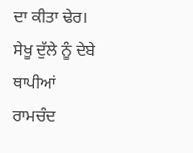ਦਾ ਕੀਤਾ ਢੇਰ।
ਸੇਖੂ ਦੁੱਲੇ ਨੂੰ ਦੇਬੇ ਥਾਪੀਆਂ ਰਾਮਚੰਦ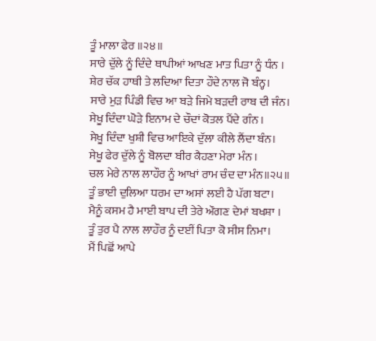ਤੂੰ ਮਾਲਾ ਫੇਰ ॥੨੪॥
ਸਾਰੇ ਦੁੱਲੇ ਨੂੰ ਦਿੰਦੇ ਥਾਪੀਆਂ ਆਖਣ ਮਾਤ ਪਿਤਾ ਨੂੰ ਧੰਨ ।
ਸ਼ੇਰ ਚੱਕ ਹਾਥੀ ਤੇ ਲਦਿਆ ਦਿਤਾ ਹੌਦੇ ਨਾਲ ਜੋ ਬੰਨ੍ਹ।
ਸਾਰੇ ਮੁੜ ਪਿੰਡੀ ਵਿਚ ਆ ਬੜੇ ਜਿਮੇ ਬੜਦੀ ਰਾਬ ਦੀ ਜੰਨ।
ਸੇਖੂ ਦਿੰਦਾ ਘੋੜੇ ਇਨਾਮ ਦੇ ਚੌਦਾਂ ਕੋਤਲ ਪੈਂਦੇ ਗੰਨ ।
ਸੇਖੂ ਦਿੰਦਾ ਖੁਸ਼ੀ ਵਿਚ ਆਇਕੇ ਦੁੱਲਾ ਕੀਲੇ ਲੈਂਦਾ ਬੰਨ।
ਸੇਖੂ ਫੇਰ ਦੁੱਲੇ ਨੂੰ ਬੋਲਦਾ ਬੀਰ ਕੈਹਣਾ ਮੇਰਾ ਮੰਨ ।
ਚਲ ਮੇਰੇ ਨਾਲ ਲਾਹੌਰ ਨੂੰ ਆਖਾਂ ਰਾਮ ਚੰਦ ਦਾ ਮੰਨ॥੨੫॥
ਤੂੰ ਭਾਈ ਦੁਲਿਆ ਧਰਮ ਦਾ ਅਸਾਂ ਲਈ ਹੈ ਪੱਗ ਬਟਾ।
ਮੈਨੂੰ ਕਸਮ ਹੈ ਮਾਈ ਬਾਪ ਦੀ ਤੇਰੇ ਔਗਣ ਦੇਮਾਂ ਬਖਸ਼ਾ ।
ਤੂੰ ਤੁਰ ਪੈ ਨਾਲ ਲਾਹੌਰ ਨੂੰ ਦਈਂ ਪਿਤਾ ਕੋ ਸੀਸ ਨਿਮਾ।
ਮੈਂ ਪਿਛੋਂ ਆਪੇ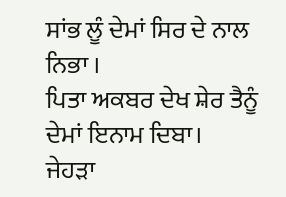ਸਾਂਭ ਲੂੰ ਦੇਮਾਂ ਸਿਰ ਦੇ ਨਾਲ ਨਿਭਾ ।
ਪਿਤਾ ਅਕਬਰ ਦੇਖ ਸ਼ੇਰ ਤੈਨੂੰ ਦੇਮਾਂ ਇਨਾਮ ਦਿਬਾ।
ਜੇਹੜਾ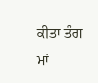ਕੀਤਾ ਤੰਗ ਮਾਂ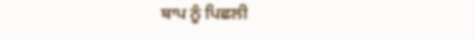ਬਾਪ ਨੂੰ ਪਿਛਲੀ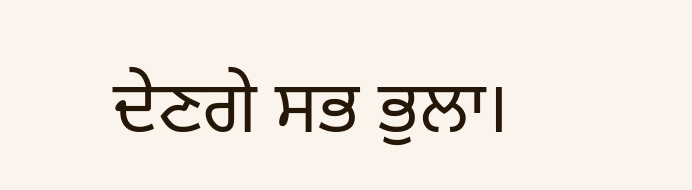ਦੇਣਗੇ ਸਭ ਭੁਲਾ।